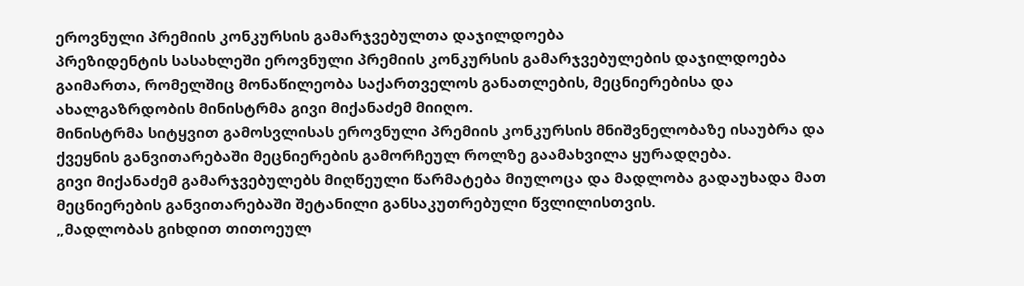ეროვნული პრემიის კონკურსის გამარჯვებულთა დაჯილდოება
პრეზიდენტის სასახლეში ეროვნული პრემიის კონკურსის გამარჯვებულების დაჯილდოება გაიმართა, რომელშიც მონაწილეობა საქართველოს განათლების, მეცნიერებისა და ახალგაზრდობის მინისტრმა გივი მიქანაძემ მიიღო.
მინისტრმა სიტყვით გამოსვლისას ეროვნული პრემიის კონკურსის მნიშვნელობაზე ისაუბრა და ქვეყნის განვითარებაში მეცნიერების გამორჩეულ როლზე გაამახვილა ყურადღება.
გივი მიქანაძემ გამარჯვებულებს მიღწეული წარმატება მიულოცა და მადლობა გადაუხადა მათ მეცნიერების განვითარებაში შეტანილი განსაკუთრებული წვლილისთვის.
„მადლობას გიხდით თითოეულ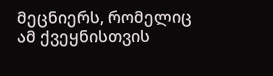მეცნიერს, რომელიც ამ ქვეყნისთვის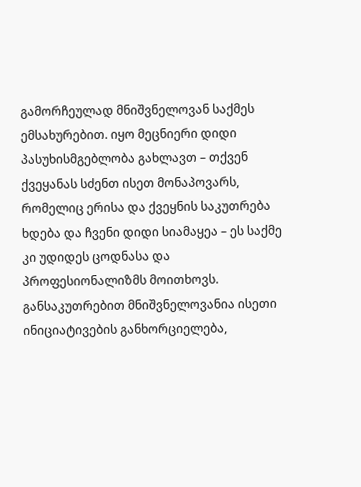გამორჩეულად მნიშვნელოვან საქმეს ემსახურებით. იყო მეცნიერი დიდი პასუხისმგებლობა გახლავთ – თქვენ ქვეყანას სძენთ ისეთ მონაპოვარს, რომელიც ერისა და ქვეყნის საკუთრება ხდება და ჩვენი დიდი სიამაყეა – ეს საქმე კი უდიდეს ცოდნასა და პროფესიონალიზმს მოითხოვს.
განსაკუთრებით მნიშვნელოვანია ისეთი ინიციატივების განხორციელება,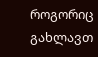როგორიც გახლავთ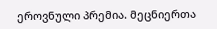ეროვნული პრემია. მეცნიერთა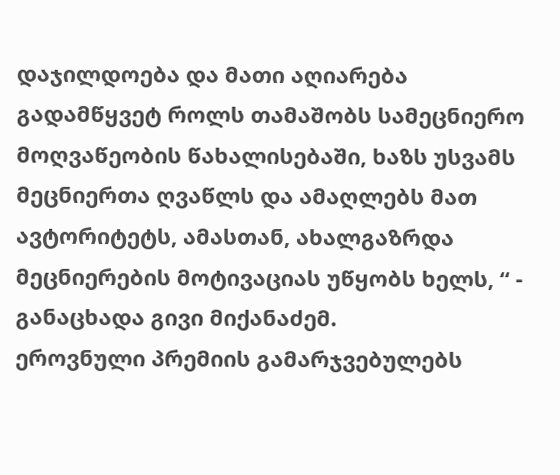დაჯილდოება და მათი აღიარება გადამწყვეტ როლს თამაშობს სამეცნიერო მოღვაწეობის წახალისებაში, ხაზს უსვამს მეცნიერთა ღვაწლს და ამაღლებს მათ ავტორიტეტს, ამასთან, ახალგაზრდა მეცნიერების მოტივაციას უწყობს ხელს, “ - განაცხადა გივი მიქანაძემ.
ეროვნული პრემიის გამარჯვებულებს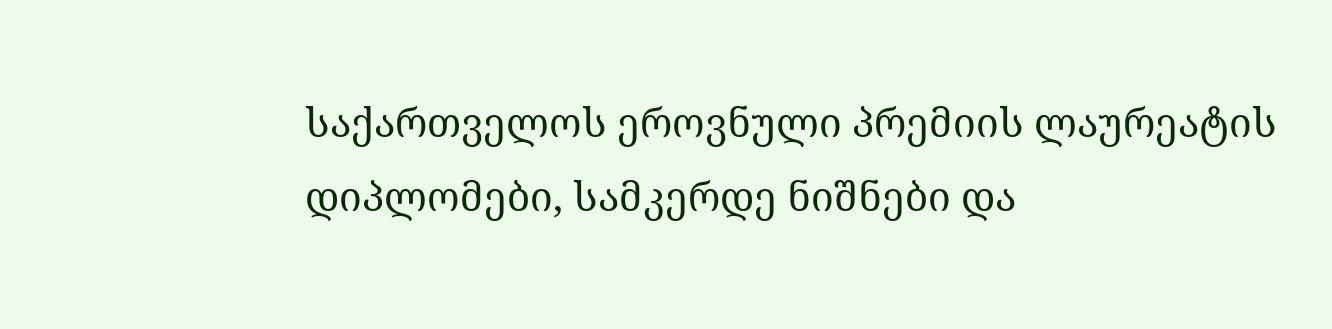საქართველოს ეროვნული პრემიის ლაურეატის დიპლომები, სამკერდე ნიშნები და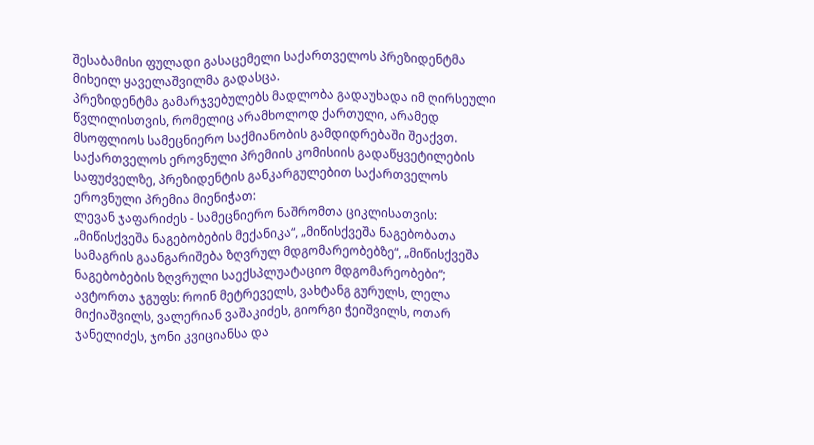შესაბამისი ფულადი გასაცემელი საქართველოს პრეზიდენტმა მიხეილ ყაველაშვილმა გადასცა.
პრეზიდენტმა გამარჯვებულებს მადლობა გადაუხადა იმ ღირსეული წვლილისთვის, რომელიც არამხოლოდ ქართული, არამედ მსოფლიოს სამეცნიერო საქმიანობის გამდიდრებაში შეაქვთ.
საქართველოს ეროვნული პრემიის კომისიის გადაწყვეტილების საფუძველზე, პრეზიდენტის განკარგულებით საქართველოს ეროვნული პრემია მიენიჭათ:
ლევან ჯაფარიძეს - სამეცნიერო ნაშრომთა ციკლისათვის: „მიწისქვეშა ნაგებობების მექანიკა“, „მიწისქვეშა ნაგებობათა სამაგრის გაანგარიშება ზღვრულ მდგომარეობებზე“, „მიწისქვეშა ნაგებობების ზღვრული საექსპლუატაციო მდგომარეობები“;
ავტორთა ჯგუფს: როინ მეტრეველს, ვახტანგ გურულს, ლელა მიქიაშვილს, ვალერიან ვაშაკიძეს, გიორგი ჭეიშვილს, ოთარ ჯანელიძეს, ჯონი კვიციანსა და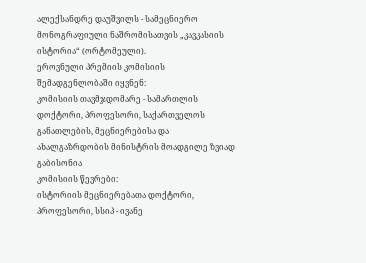ალექსანდრე დაუშვილს - სამეცნიერო მონოგრაფიული ნაშრომისათვის „კავკასიის ისტორია“ (ორტომეული).
ეროვნული პრემიის კომისიის შემადგენლობაში იყვნენ:
კომისიის თავმჯდომარე - სამართლის დოქტორი, პროფესორი, საქართველოს განათლების, მეცნიერებისა და ახალგაზრდობის მინისტრის მოადგილე ზვიად გაბისონია
კომისიის წევრები:
ისტორიის მეცნიერებათა დოქტორი, პროფესორი, სსიპ - ივანე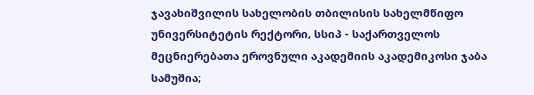ჯავახიშვილის სახელობის თბილისის სახელმწიფო უნივერსიტეტის რექტორი, სსიპ - საქართველოს მეცნიერებათა ეროვნული აკადემიის აკადემიკოსი ჯაბა სამუშია;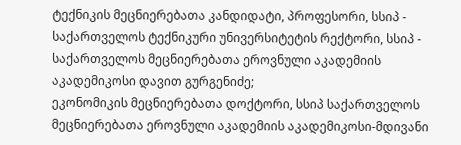ტექნიკის მეცნიერებათა კანდიდატი, პროფესორი, სსიპ - საქართველოს ტექნიკური უნივერსიტეტის რექტორი, სსიპ - საქართველოს მეცნიერებათა ეროვნული აკადემიის აკადემიკოსი დავით გურგენიძე;
ეკონომიკის მეცნიერებათა დოქტორი, სსიპ საქართველოს მეცნიერებათა ეროვნული აკადემიის აკადემიკოსი-მდივანი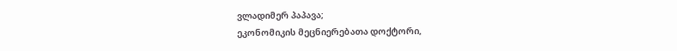ვლადიმერ პაპავა;
ეკონომიკის მეცნიერებათა დოქტორი,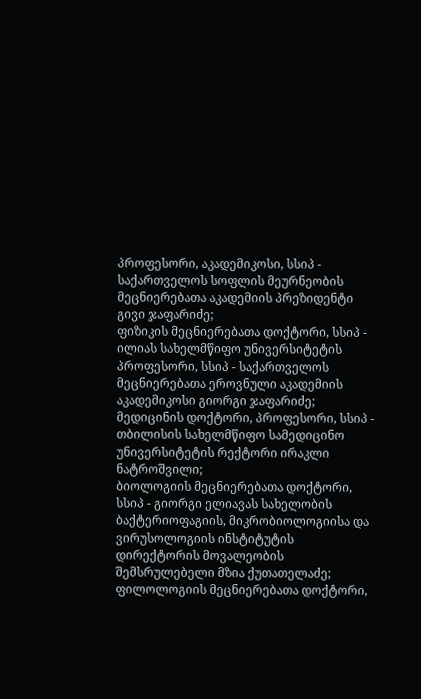პროფესორი, აკადემიკოსი, სსიპ - საქართველოს სოფლის მეურნეობის მეცნიერებათა აკადემიის პრეზიდენტი გივი ჯაფარიძე;
ფიზიკის მეცნიერებათა დოქტორი, სსიპ - ილიას სახელმწიფო უნივერსიტეტის პროფესორი, სსიპ - საქართველოს მეცნიერებათა ეროვნული აკადემიის აკადემიკოსი გიორგი ჯაფარიძე;
მედიცინის დოქტორი, პროფესორი, სსიპ - თბილისის სახელმწიფო სამედიცინო უნივერსიტეტის რექტორი ირაკლი ნატროშვილი;
ბიოლოგიის მეცნიერებათა დოქტორი, სსიპ - გიორგი ელიავას სახელობის ბაქტერიოფაგიის, მიკრობიოლოგიისა და ვირუსოლოგიის ინსტიტუტის დირექტორის მოვალეობის შემსრულებელი მზია ქუთათელაძე;
ფილოლოგიის მეცნიერებათა დოქტორი,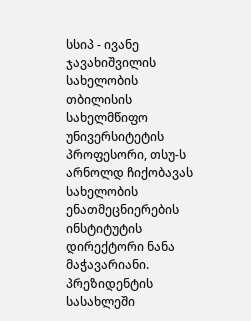სსიპ - ივანე ჯავახიშვილის სახელობის თბილისის სახელმწიფო უნივერსიტეტის პროფესორი, თსუ-ს არნოლდ ჩიქობავას სახელობის ენათმეცნიერების ინსტიტუტის დირექტორი ნანა მაჭავარიანი.
პრეზიდენტის სასახლეში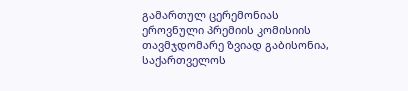გამართულ ცერემონიას ეროვნული პრემიის კომისიის თავმჯდომარე ზვიად გაბისონია, საქართველოს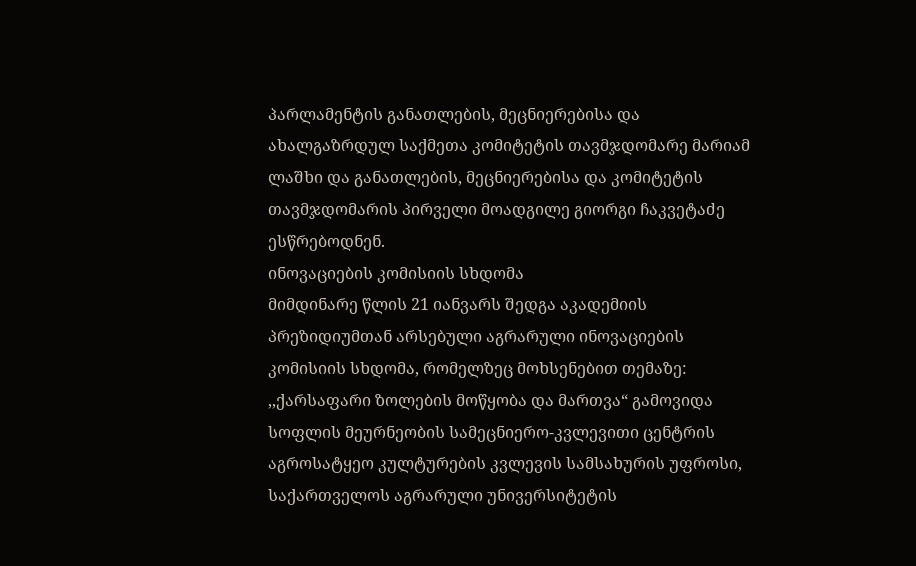პარლამენტის განათლების, მეცნიერებისა და ახალგაზრდულ საქმეთა კომიტეტის თავმჯდომარე მარიამ ლაშხი და განათლების, მეცნიერებისა და კომიტეტის თავმჯდომარის პირველი მოადგილე გიორგი ჩაკვეტაძე ესწრებოდნენ.
ინოვაციების კომისიის სხდომა
მიმდინარე წლის 21 იანვარს შედგა აკადემიის პრეზიდიუმთან არსებული აგრარული ინოვაციების კომისიის სხდომა, რომელზეც მოხსენებით თემაზე: ,,ქარსაფარი ზოლების მოწყობა და მართვა“ გამოვიდა სოფლის მეურნეობის სამეცნიერო-კვლევითი ცენტრის აგროსატყეო კულტურების კვლევის სამსახურის უფროსი, საქართველოს აგრარული უნივერსიტეტის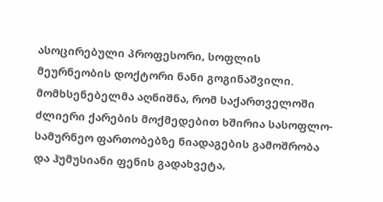ასოცირებული პროფესორი, სოფლის მეურნეობის დოქტორი ნანი გოგინაშვილი.
მომხსენებელმა აღნიშნა, რომ საქართველოში ძლიერი ქარების მოქმედებით ხშირია სასოფლო-სამურნეო ფართობებზე ნიადაგების გამოშრობა და ჰუმუსიანი ფენის გადახვეტა,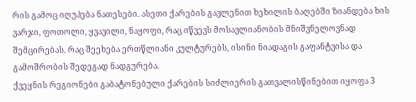რის გამოც იღუპება ნათესები. ასეთი ქარების გავლენით ხეხილის ბაღებში ზიანდება ხის ვარჯი, ფოთოლი, ყვავილი, ნაყოფი, რაც იწვევს მოსავლიანობის მნიშვნელოვნად შემცირებას. რაც შეეხება ერთწლიანი კულტურებს, ისინი ნიადაგის გაფანტვისა და გამოშრობის შედეგად ნადგურება.
ქვეყნის რეგიონები გაბატონებული ქარების სიძლიერის გათვალისწინებით იყოფა 3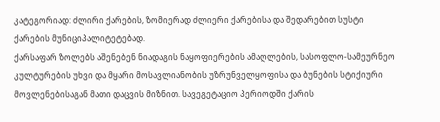კატეგორიად: ძლირი ქარების, ზომიერად ძლიერი ქარებისა და შედარებით სუსტი ქარების მუნიციპალიტეტებად.
ქარსაფარ ზოლებს აშენებენ ნიადაგის ნაყოფიერების ამაღლების, სასოფლო-სამეურნეო კულტურების უხვი და მყარი მოსავლიანობის უზრუნველყოფისა და ბუნების სტიქიური მოვლენებისაგან მათი დაცვის მიზნით. სავეგეტაციო პერიოდში ქარის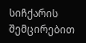სიჩქარის შემცირებით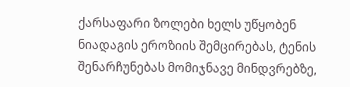ქარსაფარი ზოლები ხელს უწყობენ ნიადაგის ეროზიის შემცირებას, ტენის შენარჩუნებას მომიჯნავე მინდვრებზე,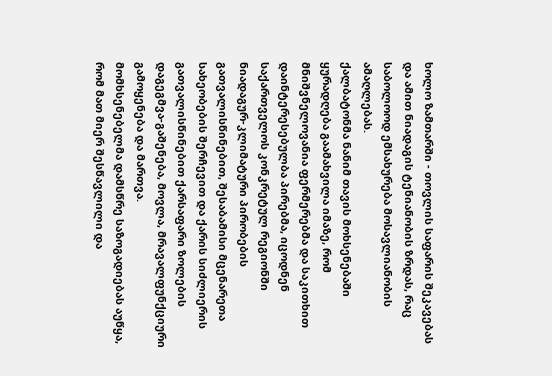ხოლო ზამთარში - თოვლის საფარის შეკავებას და ამით ნიადაგის ტენიანობის ზრდას, რაც საბოლოოდ ემსახურება მოსავლიანობის ამაღლებას.
ქალბატონმა ნანიმ თავის მოხსენებაში ყურადღება გაამახვილა იმაზე, რომ მნიშვნელოვანია ფერმერებმა და საკითხით დაინტერესებულბა პირებმა, იცოდნენ საქართველოს კონკრეტულ რეგიონში ნიადაგურ-კლიმატური პირობების გათვალისწინებით, შესაბამისი მცენარეთა სახეობების შერჩევით და ქარის სიძლიერის გათვალისწინებით ქარსაფარი ზოლების დაგეგმვა-გაშენება, მოვლა, მრავალფუნქციური გამოყენება და მართვა.
მომხსენებელმა დამსწრე საზოგადიებას აუწყა, რომ მათ მიერ შესწავლილი და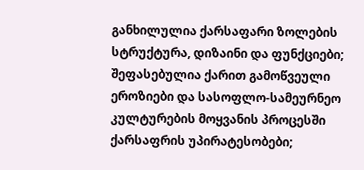განხილულია ქარსაფარი ზოლების სტრუქტურა, დიზაინი და ფუნქციები; შეფასებულია ქარით გამოწვეული ეროზიები და სასოფლო-სამეურნეო კულტურების მოყვანის პროცესში ქარსაფრის უპირატესობები;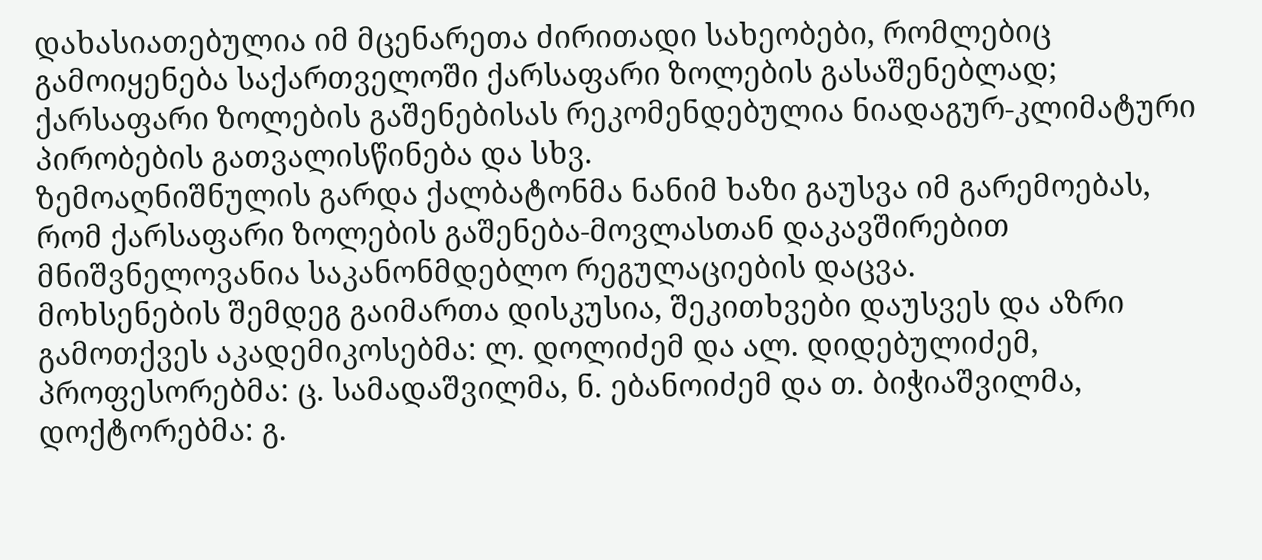დახასიათებულია იმ მცენარეთა ძირითადი სახეობები, რომლებიც გამოიყენება საქართველოში ქარსაფარი ზოლების გასაშენებლად; ქარსაფარი ზოლების გაშენებისას რეკომენდებულია ნიადაგურ-კლიმატური პირობების გათვალისწინება და სხვ.
ზემოაღნიშნულის გარდა ქალბატონმა ნანიმ ხაზი გაუსვა იმ გარემოებას, რომ ქარსაფარი ზოლების გაშენება-მოვლასთან დაკავშირებით მნიშვნელოვანია საკანონმდებლო რეგულაციების დაცვა.
მოხსენების შემდეგ გაიმართა დისკუსია, შეკითხვები დაუსვეს და აზრი გამოთქვეს აკადემიკოსებმა: ლ. დოლიძემ და ალ. დიდებულიძემ, პროფესორებმა: ც. სამადაშვილმა, ნ. ებანოიძემ და თ. ბიჭიაშვილმა, დოქტორებმა: გ.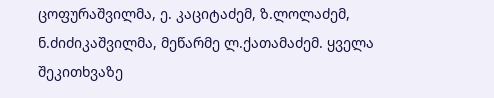ცოფურაშვილმა, ე. კაციტაძემ, ზ.ლოლაძემ, ნ.ძიძიკაშვილმა, მეწარმე ლ.ქათამაძემ. ყველა შეკითხვაზე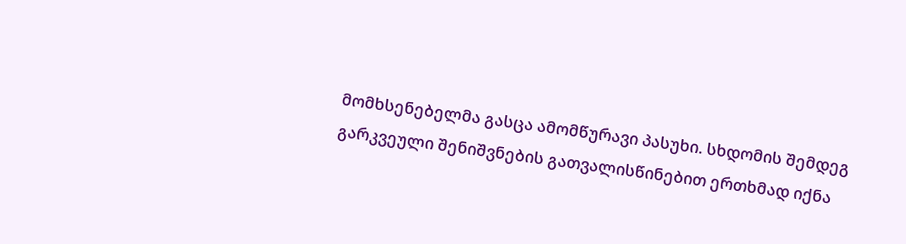მომხსენებელმა გასცა ამომწურავი პასუხი. სხდომის შემდეგ გარკვეული შენიშვნების გათვალისწინებით ერთხმად იქნა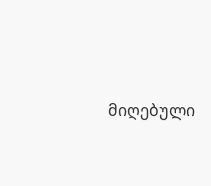მიღებული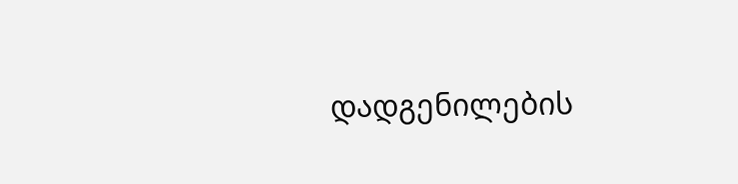დადგენილების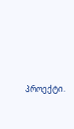პროექტი.